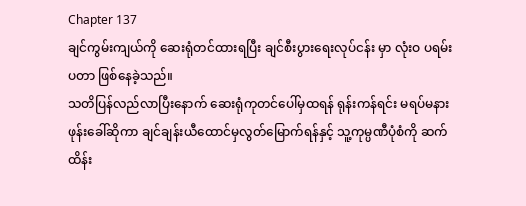Chapter 137
ချင်ကွမ်းကျယ်ကို ဆေးရုံတင်ထားရပြီး ချင်စီးပွားရေးလုပ်ငန်း မှာ လုံးဝ ပရမ်းပတာ ဖြစ်နေခဲ့သည်။
သတိပြန်လည်လာပြီးနောက် ဆေးရုံကုတင်ပေါ်မှထရန် ရုန်းကန်ရင်း မရပ်မနား ဖုန်းခေါ်ဆိုကာ ချင်ချန်းယီထောင်မှလွတ်မြောက်ရန်နှင့် သူ့ကုမ္ပဏီပုံစံကို ဆက်ထိန်း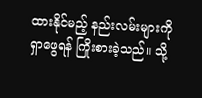ထားနိုင်မည့် နည်းလမ်းများကို ရှာဖွေရန် ကြိုးစားခဲ့သည်။ သို့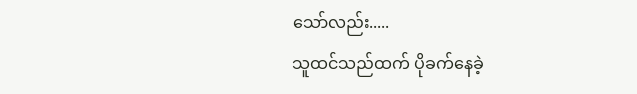သော်လည်း.....
သူထင်သည်ထက် ပိုခက်နေခဲ့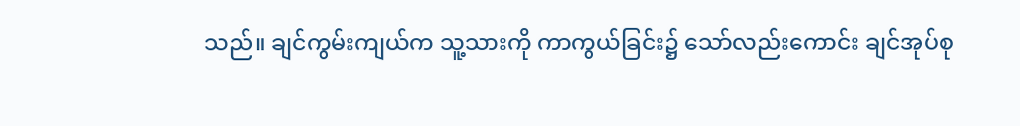သည်။ ချင်ကွမ်းကျယ်က သူ့သားကို ကာကွယ်ခြင်း၌ သော်လည်းကောင်း ချင်အုပ်စု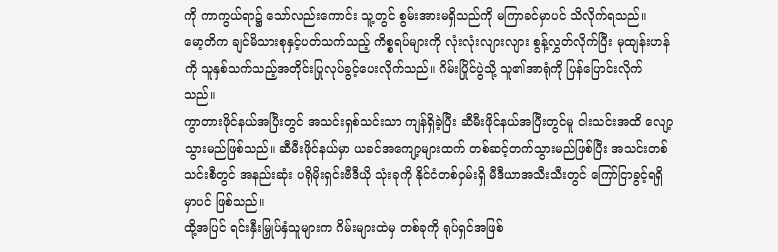ကို ကာကွယ်ရာ၌ သော်လည်းကောင်း သူ့တွင် စွမ်းအားမရှိသည်ကို မကြာခင်မှာပင် သိလိုက်ရသည်။
မော့တိက ချင်မိသားစုနှင့်ပတ်သက်သည့် ကိစ္စရပ်များကို လုံးလုံးလျားလျား စွန့်လွှတ်လိုက်ပြီး မုထျန်းဟန်ကို သူနှစ်သက်သည့်အတိုင်းပြုလုပ်ခွင့်ပေးလိုက်သည်။ ဂိမ်းပြိုင်ပွဲသို့ သူ၏အာရုံကို ပြန်ပြောင်းလိုက်သည်။
ကွာတားဖိုင်နယ်အပြီးတွင် အသင်းရှစ်သင်းသာ ကျန်ရှိခဲ့ပြီး ဆီမီးဖိုင်နယ်အပြီးတွင်မူ ငါးသင်းအထိ လျော့သွားမည်ဖြစ်သည်။ ဆီမီးဖိုင်နယ်မှာ ယခင်အကျော့များထက် တစ်ဆင့်တက်သွားမည်ဖြစ်ပြီး အသင်းတစ်သင်းစီတွင် အနည်းဆုံး ပရိုမိုးရှင်းဗီဒီယို သုံးခုကို နိုင်ငံတစ်ဝှမ်းရှိ မီဒီယာအသီးသီးတွင် ကြော်ငြာခွင့်ရရှိမှာပင် ဖြစ်သည်။
ထို့အပြင် ရင်းနှီးမြှုပ်နှံသူများက ဂိမ်းများထဲမှ တစ်ခုကို ရုပ်ရှင်အဖြစ်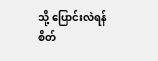သို့ ပြောင်းလဲရန် စိတ်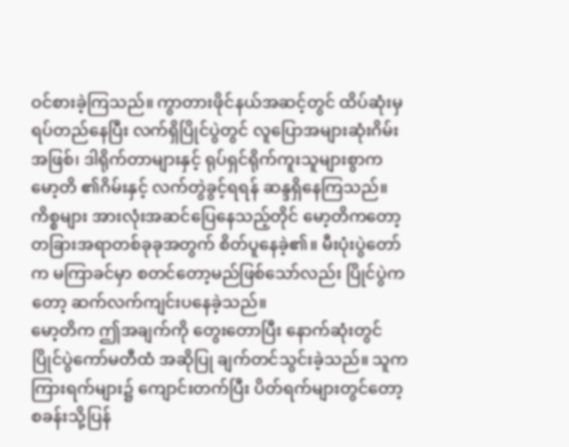ဝင်စားခဲ့ကြသည်။ ကွာတားဖိုင်နယ်အဆင့်တွင် ထိပ်ဆုံးမှရပ်တည်နေပြီး လက်ရှိပြိုင်ပွဲတွင် လူပြောအများဆုံးဂိမ်းအဖြစ်၊ ဒါရိုက်တာများနှင့် ရုပ်ရှင်ရိုက်ကူးသူများစွာက မော့တိ ၏ဂိမ်းနှင့် လက်တွဲခွင့်ရရန် ဆန္ဒရှိနေကြသည်။
ကိစ္စများ အားလုံးအဆင်ပြေနေသည့်တိုင် မော့တိကတော့ တခြားအရာတစ်ခုခုအတွက် စိတ်ပူနေခဲ့၏။ မီးပုံးပွဲတော်က မကြာခင်မှာ စတင်တော့မည်ဖြစ်သော်လည်း ပြိုင်ပွဲကတော့ ဆက်လက်ကျင်းပနေခဲ့သည်။
မော့တိက ဤအချက်ကို တွေးတောပြီး နောက်ဆုံးတွင် ပြိုင်ပွဲကော်မတီထံ အဆိုပြု ချက်တင်သွင်းခဲ့သည်။ သူက ကြားရက်များ၌ ကျောင်းတက်ပြီး ပိတ်ရက်များတွင်တော့ စခန်းသို့ပြန်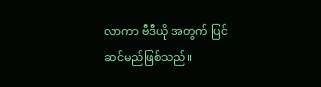လာကာ ဗီဒီယို အတွက် ပြင်ဆင်မည်ဖြစ်သည်။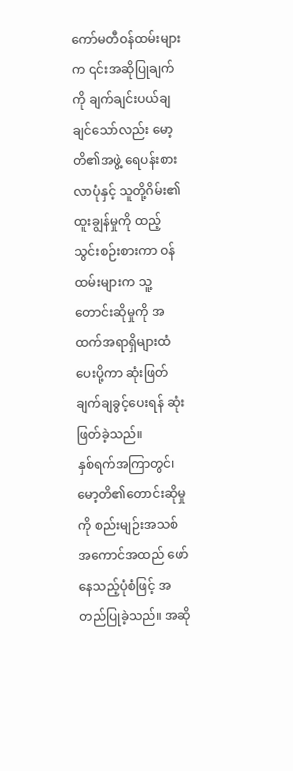ကော်မတီဝန်ထမ်းများက ၎င်းအဆိုပြုချက်ကို ချက်ချင်းပယ်ချချင်သော်လည်း မော့တိ၏အဖွဲ့ ရေပန်းစားလာပုံနှင့် သူတို့ဂိမ်း၏ ထူးချွန်မှုကို ထည့်သွင်းစဉ်းစားကာ ဝန်ထမ်းများက သူ့တောင်းဆိုမှုကို အထက်အရာရှိများထံ ပေးပို့ကာ ဆုံးဖြတ်ချက်ချခွင့်ပေးရန် ဆုံးဖြတ်ခဲ့သည်။
နှစ်ရက်အကြာတွင်၊ မော့တိ၏တောင်းဆိုမှုကို စည်းမျဉ်းအသစ် အကောင်အထည် ဖော်နေသည့်ပုံစံဖြင့် အတည်ပြုခဲ့သည်။ အဆို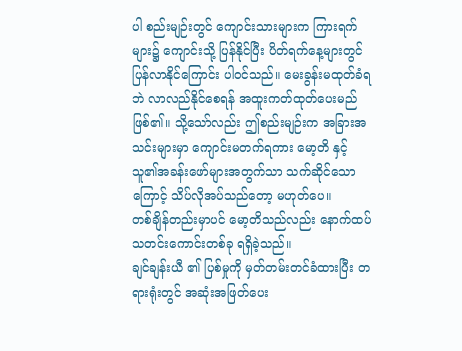ပါ စည်းမျဉ်းတွင် ကျောင်းသားများက ကြားရက်များ၌ ကျောင်းသို့ ပြန်နိုင်ပြီး ပိတ်ရက်နေ့များတွင် ပြန်လာနိုင်ကြောင်း ပါဝင်သည်။ မေးခွန်းမထုတ်ခံရဘဲ လာလည်နိုင်စေရန် အထူးကတ်ထုတ်ပေးမည်ဖြစ်၏။ သို့သော်လည်း ဤစည်းမျဉ်းက အခြားအသင်းများမှာ ကျောင်းမတက်ရကား မော့တိ နှင့် သူ၏အခန်းဖော်များအတွက်သာ သက်ဆိုင်သောကြောင့် သိပ်လိုအပ်သည်တော့ မဟုတ်ပေ။
တစ်ချိန်တည်းမှာပင် မော့တိသည်လည်း နောက်ထပ်သတင်းကောင်းတစ်ခု ရရှိခဲ့သည်။
ချင်ချန်းယီ ၏ ပြစ်မှုကို မှတ်တမ်းတင်ခံထားပြီး တရားရုံးတွင် အဆုံးအဖြတ်ပေး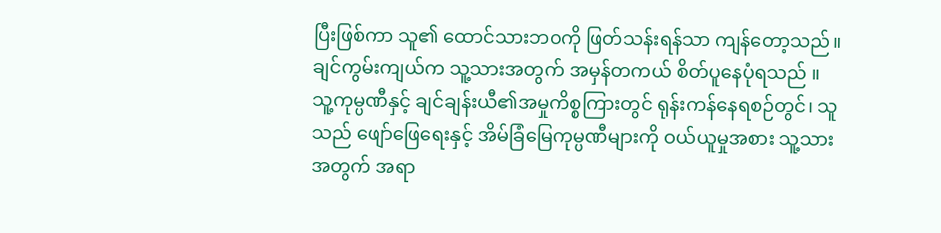ပြီးဖြစ်ကာ သူ၏ ထောင်သားဘ၀ကို ဖြတ်သန်းရန်သာ ကျန်တော့သည်။
ချင်ကွမ်းကျယ်က သူ့သားအတွက် အမှန်တကယ် စိတ်ပူနေပုံရသည် ။ သူ့ကုမ္ပဏီနှင့် ချင်ချန်းယီ၏အမှုကိစ္စကြားတွင် ရုန်းကန်နေရစဉ်တွင်၊ သူသည် ဖျော်ဖြေရေးနှင့် အိမ်ခြံမြေကုမ္ပဏီများကို ဝယ်ယူမှုအစား သူ့သားအတွက် အရာ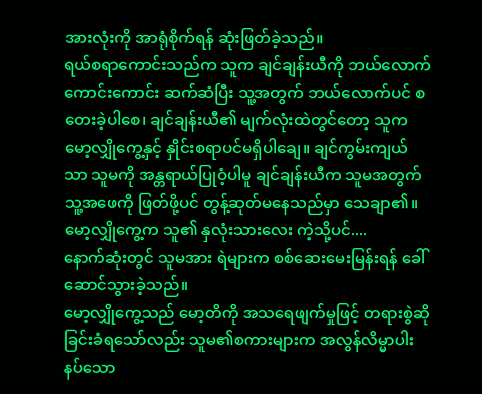အားလုံးကို အာရုံစိုက်ရန် ဆုံးဖြတ်ခဲ့သည်။
ရယ်စရာကောင်းသည်က သူက ချင်ချန်းယီကို ဘယ်လောက်ကောင်းကောင်း ဆက်ဆံပြီး သူ့အတွက် ဘယ်လောက်ပင် စတေးခဲ့ပါစေ၊ ချင်ချန်းယီ၏ မျက်လုံးထဲတွင်တော့ သူက မော့လျှိုကွေ့နှင့် နှိုင်းစရာပင်မရှိပါချေ။ ချင်ကွမ်းကျယ်သာ သူမကို အန္တရာယ်ပြုဝံ့ပါမူ ချင်ချန်းယီက သူမအတွက် သူ့အဖေကို ဖြတ်ဖို့ပင် တွန့်ဆုတ်မနေသည်မှာ သေချာ၏။
မော့လျှိုကွေ့က သူ၏ နှလုံးသားလေး ကဲ့သို့ပင်....
နောက်ဆုံးတွင် သူမအား ရဲများက စစ်ဆေးမေးမြန်းရန် ခေါ်ဆောင်သွားခဲ့သည်။
မော့လျှိုကွေ့သည် မော့တိကို အသရေဖျက်မှုဖြင့် တရားစွဲဆိုခြင်းခံရသော်လည်း သူမ၏စကားများက အလွန်လိမ္မာပါးနပ်သော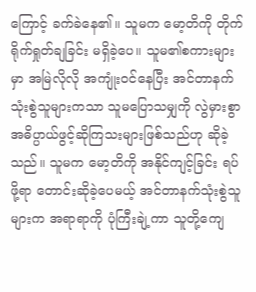ကြောင့် ခက်ခဲနေ၏။ သူမက မော့တိကို တိုက်ရိုက်ရှုတ်ချခြင်း မရှိခဲ့ပေ။ သူမ၏စကားများမှာ အမြဲလိုလို အကျုံးဝင်နေပြီး အင်တာနက်သုံးစွဲသူများကသာ သူမပြောသမျှကို လွဲမှားစွာ အဓိပ္ပာယ်ဖွင့်ဆိုကြသးများဖြစ်သည်ဟု ဆိုခဲ့သည်။ သူမက မော့တိကို အနိုင်ကျင့်ခြင်း ရပ်ဖို့ရာ တောင်းဆိုခဲ့ပေမယ့် အင်တာနက်သုံးစွဲသူများက အရာရာကို ပုံကြီးချဲ့ကာ သူတို့ကျေ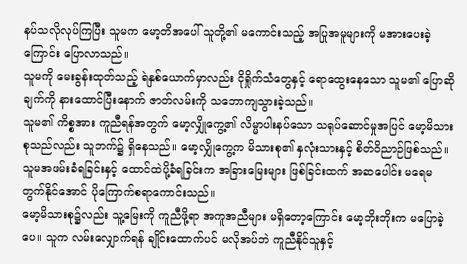နပ်သလိုလုပ်ကြပြီး သူမက မော့တိအပေါ် သူတို့၏ မကောင်းသည့် အပြုအမူများကို မအားပေးခဲ့ကြောင်း ပြောလာသည်။
သူမကို မေးခွန်းထုတ်သည့် ရဲနှစ်ယောက်မှာလည်း ငိုရှိုက်သံတွေနှင့် ရောထွေးနေသော သူမ၏ ပြောဆိုချက်ကို နားထောင်ပြီးနောက် ဇာတ်လမ်းကို သဘောကျသွားခဲ့သည်။
သူမ၏ ကိစ္စအား ကူညီရန်အတွက် မော့လျှိုကွေ့၏ လိမ္မာပါးနပ်သော သရုပ်ဆောင်မှုအပြင် မော့မိသားစုသည်လည်း သူဘက်၌ ရှိနေသည်။ မော့လျှိုကွေ့က မိသားစု၏ နှလုံးသားနှင့် စိတ်ဝိညာဉ်ဖြစ်သည်။ သူမအဖမ်းခံရခြင်းနှင့် ထောင်ထဲပို့ခံရခြင်းက အခြားမြေးများ ဖြစ်ခြင်းထက် အဆပေါင်း မရေမတွက်နိုင်အောင် ပိုကြောက်စရာကောင်းသည်။
မော့မိသားစု၌လည်း သူ့မြေးကို ကူညီဖို့ရာ အကူအညီများ မရှိတော့ကြောင်း မော့ဘိုးဘိုးက မပြောခဲ့ပေ။ သူက လမ်းလျှောက်ရန် ချိုင်းထောက်ပင် မလိုအပ်ဘဲ ကူညီနိုင်သူနှင့်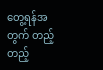တွေ့ရန်အတွက် တည့်တည့်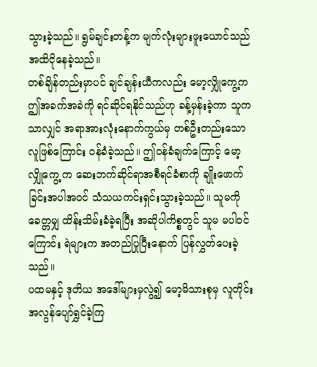သွားခဲ့သည်။ ရွမ်ချင်းတန့်က မျက်လုံးများဖူးယောင်သည်အထိငိုနေခဲ့သည်။
တစ်ချိန်တည်းမှာပင် ချင်ချန်းယီကလည်း မော့လျှိုကွေ့က ဤအခက်အခဲကို ရင်ဆိုင်ရနိုင်သည်ဟု ခန့်မှန်းခဲ့ကာ သူကသာလျှင် အရာအားလုံးနောက်ကွယ်မှ တစ်ဦးတည်းသောလူဖြစ်ကြောင်း ဝန်ခံခဲ့သည်။ ဤ၀န်ခံချက်ကြောင့် မော့လျှိုကွေ့ က ဆေးဘက်ဆိုင်ရာအစီရင်ခံစာကို ချိုးဖောက်ခြင်းအပါအဝင် သံသယကင်းရှင်းသွားခဲ့သည်။ သူမကို ခေတ္တမျှ ထိန်းသိမ်းခံခဲ့ရပြီး အဆိုပါကိစ္စတွင် သူမ မပါဝင်ကြောင်း ရဲများက အတည်ပြုပြီးနောက် ပြန်လွှတ်ပေးခဲ့သည်။
ပထမနှင့် ဒုတိယ အဒေါ်များမှလွဲ၍ မော့မိသားစုမှ လူတိုင်း အလွန်ပျော်ရွှင်ခဲ့ကြ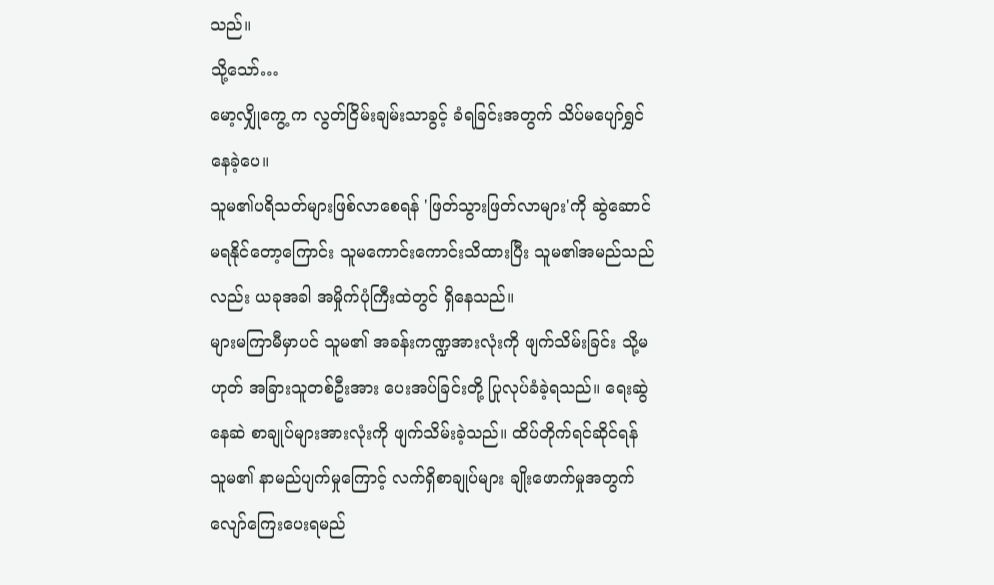သည်။
သို့သော်…
မော့လျှိုကွေ့ က လွတ်ငြိမ်းချမ်းသာခွင့် ခံရခြင်းအတွက် သိပ်မပျော်ရွှင်နေခဲ့ပေ။
သူမ၏ပရိသတ်များဖြစ်လာစေရန် 'ဖြတ်သွားဖြတ်လာများ'ကို ဆွဲဆောင်မရနိုင်တော့ကြောင်း သူမကောင်းကောင်းသိထားပြီး သူမ၏အမည်သည်လည်း ယခုအခါ အမှိုက်ပုံကြီးထဲတွင် ရှိနေသည်။
များမကြာမီမှာပင် သူမ၏ အခန်းကဏ္ဍအားလုံးကို ဖျက်သိမ်းခြင်း သို့မဟုတ် အခြားသူတစ်ဦးအား ပေးအပ်ခြင်းတို့ ပြုလုပ်ခံခဲ့ရသည်။ ရေးဆွဲနေဆဲ စာချုပ်များအားလုံးကို ဖျက်သိမ်းခဲ့သည်။ ထိပ်တိုက်ရင်ဆိုင်ရန် သူမ၏ နာမည်ပျက်မှုကြောင့် လက်ရှိစာချုပ်များ ချိုးဖောက်မှုအတွက် လျော်ကြေးပေးရမည်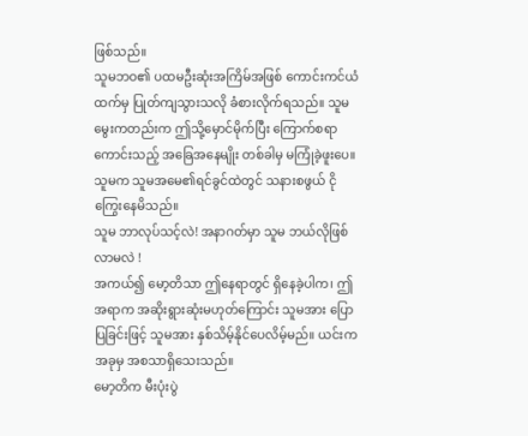ဖြစ်သည်။
သူမဘဝ၏ ပထမဦးဆုံးအကြိမ်အဖြစ် ကောင်းကင်ယံထက်မှ ပြုတ်ကျသွားသလို ခံစားလိုက်ရသည်။ သူမမွေးကတည်းက ဤသို့မှောင်မိုက်ပြီး ကြောက်စရာကောင်းသည့် အခြေအနေမျိုး တစ်ခါမှ မကြုံခဲ့ဖူးပေ။
သူမက သူမအမေ၏ရင်ခွင်ထဲတွင် သနားစဖွယ် ငိုကြွေးနေမိသည်။
သူမ ဘာလုပ်သင့်လဲ! အနာဂတ်မှာ သူမ ဘယ်လိုဖြစ်လာမလဲ !
အကယ်၍ မော့တိသာ ဤနေရာတွင် ရှိနေခဲ့ပါက၊ ဤအရာက အဆိုးရွားဆုံးမဟုတ်ကြောင်း သူမအား ပြောပြခြင်းဖြင့် သူမအား နှစ်သိမ့်နိုင်ပေလိမ့်မည်။ ယင်းက အခုမှ အစသာရှိသေးသည်။
မော့တိက မီးပုံးပွဲ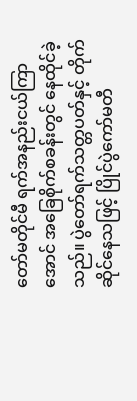တော်မတိုင်မီ ရက်အနည်းငယ်ကြာအောင် အခြေစိုက်စခန်းတွင် နေထိုင်ခဲ့သည်။ ပွဲတော်ရက်သတ္တပတ်နှင့် တိုက်ဆိုင်နေသဖြင့် ပြိုင်ပွဲကော်မတီ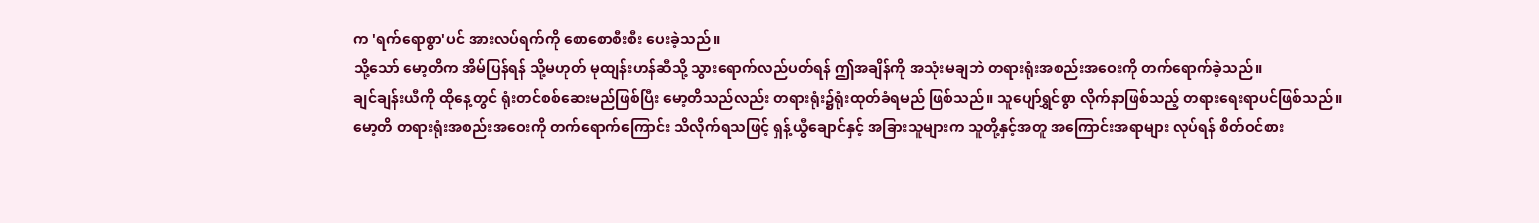က 'ရက်ရောစွာ'ပင် အားလပ်ရက်ကို စောစောစီးစီး ပေးခဲ့သည်။
သို့သော် မော့တိက အိမ်ပြန်ရန် သို့မဟုတ် မုထျန်းဟန်ဆီသို့ သွားရောက်လည်ပတ်ရန် ဤအချိန်ကို အသုံးမချဘဲ တရားရုံးအစည်းအဝေးကို တက်ရောက်ခဲ့သည်။
ချင်ချန်းယီကို ထိုနေ့တွင် ရုံးတင်စစ်ဆေးမည်ဖြစ်ပြီး မော့တိသည်လည်း တရားရုံး၌ရုံးထုတ်ခံရမည် ဖြစ်သည်။ သူပျော်ရွှင်စွာ လိုက်နာဖြစ်သည့် တရားရေးရာပင်ဖြစ်သည်။
မော့တိ တရားရုံးအစည်းအဝေးကို တက်ရောက်ကြောင်း သိလိုက်ရသဖြင့် ရှန့်ယွီချောင်နှင့် အခြားသူများက သူတို့နှင့်အတူ အကြောင်းအရာများ လုပ်ရန် စိတ်ဝင်စား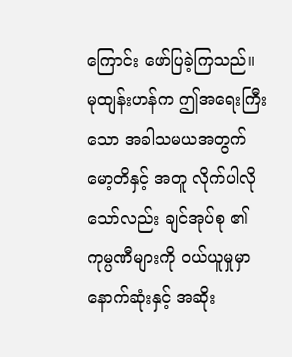ကြောင်း ဖော်ပြခဲ့ကြသည်။
မုထျန်းဟန်က ဤအရေးကြီးသော အခါသမယအတွက် မော့တိနှင့် အတူ လိုက်ပါလိုသော်လည်း ချင်အုပ်စု ၏ ကုမ္ပဏီများကို ဝယ်ယူမှုမှာ နောက်ဆုံးနှင့် အဆိုး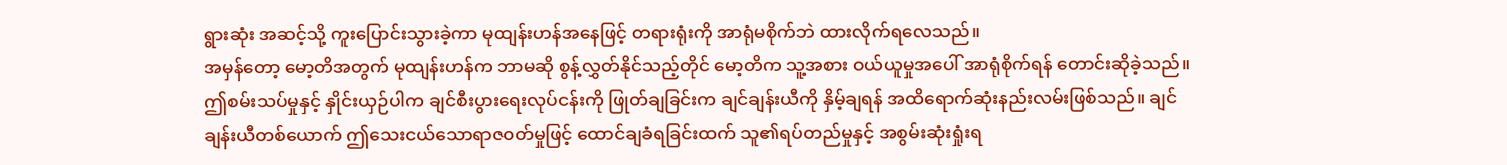ရွားဆုံး အဆင့်သို့ ကူးပြောင်းသွားခဲ့ကာ မုထျန်းဟန်အနေဖြင့် တရားရုံးကို အာရုံမစိုက်ဘဲ ထားလိုက်ရလေသည်။
အမှန်တော့ မော့တိအတွက် မုထျန်းဟန်က ဘာမဆို စွန့်လွှတ်နိုင်သည့်တိုင် မော့တိက သူ့အစား ဝယ်ယူမှုအပေါ် အာရုံစိုက်ရန် တောင်းဆိုခဲ့သည်။ ဤစမ်းသပ်မှုနှင့် နှိုင်းယှဉ်ပါက ချင်စီးပွားရေးလုပ်ငန်းကို ဖြုတ်ချခြင်းက ချင်ချန်းယီကို နှိမ့်ချရန် အထိရောက်ဆုံးနည်းလမ်းဖြစ်သည်။ ချင်ချန်းယီတစ်ယောက် ဤသေးငယ်သောရာဇ၀တ်မှုဖြင့် ထောင်ချခံရခြင်းထက် သူ၏ရပ်တည်မှုနှင့် အစွမ်းဆုံးရှုံးရ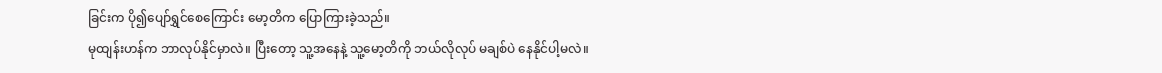ခြင်းက ပို၍ပျော်ရွှင်စေကြောင်း မော့တိက ပြောကြားခဲ့သည်။
မုထျန်းဟန်က ဘာလုပ်နိုင်မှာလဲ။ ပြီးတော့ သူ့အနေနဲ့ သူ့မော့တိကို ဘယ်လိုလုပ် မချစ်ပဲ နေနိုင်ပါ့မလဲ။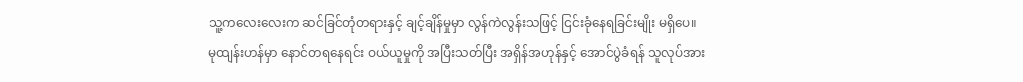သူ့ကလေးလေးက ဆင်ခြင်တုံတရားနှင့် ချင့်ချိန်မှုမှာ လွန်ကဲလွန်းသဖြင့် ငြင်းခုံနေရခြင်းမျိုး မရှိပေ။
မုထျန်းဟန်မှာ နောင်တရနေရင်း ဝယ်ယူမှုကို အပြီးသတ်ပြီး အရှိန်အဟုန်နှင့် အောင်ပွဲခံရန် သူလုပ်အား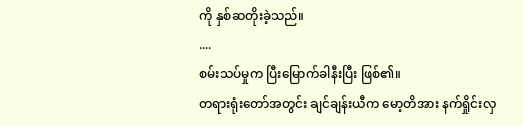ကို နှစ်ဆတိုးခဲ့သည်။
....
စမ်းသပ်မှုက ပြီးမြောက်ခါနီးပြီး ဖြစ်၏။
တရားရုံးတော်အတွင်း ချင်ချန်းယီက မော့တိအား နက်ရှိုင်းလှ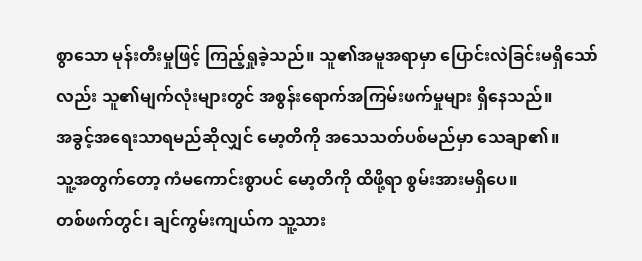စွာသော မုန်းတီးမှုဖြင့် ကြည့်ရှုခဲ့သည်။ သူ၏အမူအရာမှာ ပြောင်းလဲခြင်းမရှိသော်လည်း သူ၏မျက်လုံးများတွင် အစွန်းရောက်အကြမ်းဖက်မှုများ ရှိနေသည်။
အခွင့်အရေးသာရမည်ဆိုလျှင် မော့တိကို အသေသတ်ပစ်မည်မှာ သေချာ၏။
သူ့အတွက်တော့ ကံမကောင်းစွာပင် မော့တိကို ထိဖို့ရာ စွမ်းအားမရှိပေ။
တစ်ဖက်တွင်၊ ချင်ကွမ်းကျယ်က သူ့သား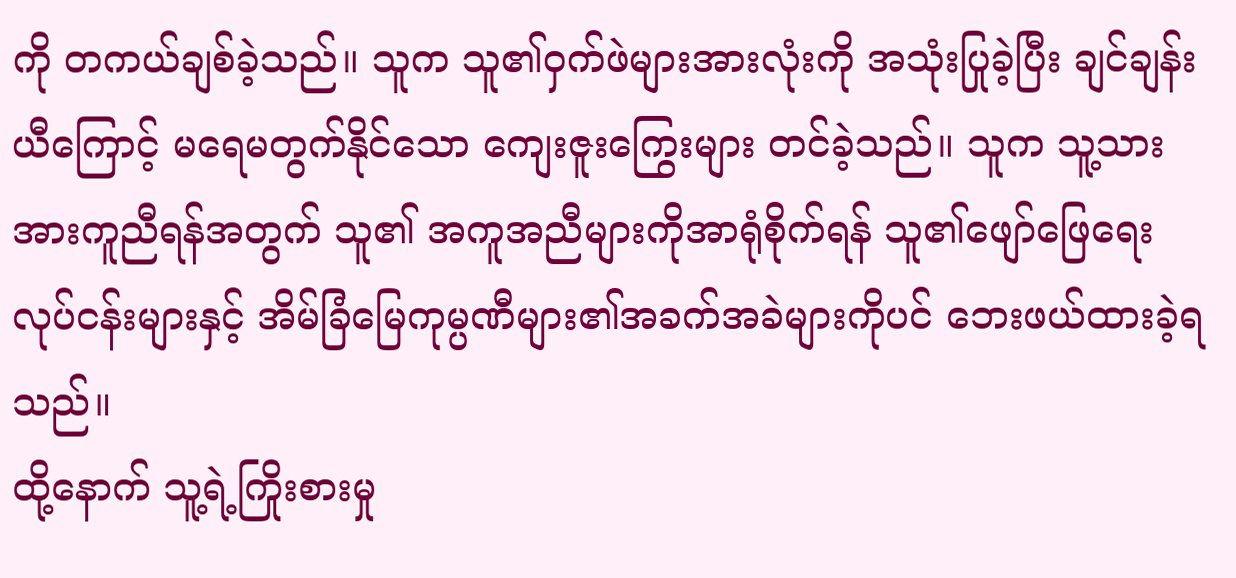ကို တကယ်ချစ်ခဲ့သည်။ သူက သူ၏ဝှက်ဖဲများအားလုံးကို အသုံးပြုခဲ့ပြီး ချင်ချန်းယီကြောင့် မရေမတွက်နိုင်သော ကျေးဇူးကြွေးများ တင်ခဲ့သည်။ သူက သူ့သားအားကူညီရန်အတွက် သူ၏ အကူအညီများကိုအာရုံစိုက်ရန် သူ၏ဖျော်ဖြေရေးလုပ်ငန်းများနှင့် အိမ်ခြံမြေကုမ္ပဏီများ၏အခက်အခဲများကိုပင် ဘေးဖယ်ထားခဲ့ရသည်။
ထို့နောက် သူ့ရဲ့ကြိုးစားမှု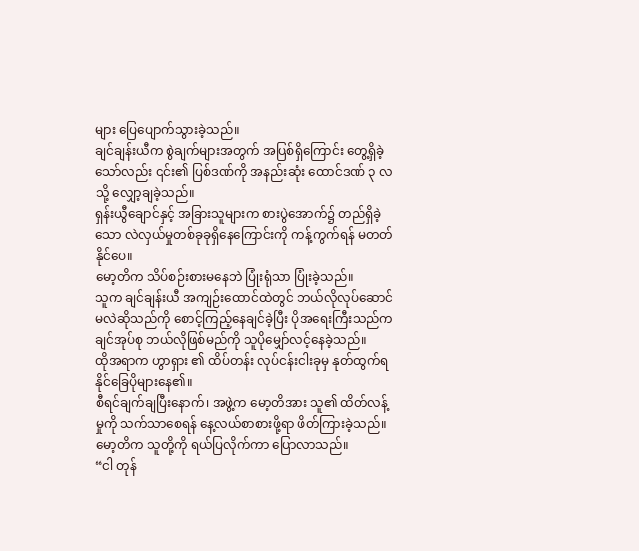များ ပြေပျောက်သွားခဲ့သည်။
ချင်ချန်းယီက စွဲချက်များအတွက် အပြစ်ရှိကြောင်း တွေ့ရှိခဲ့သော်လည်း ၎င်း၏ ပြစ်ဒဏ်ကို အနည်းဆုံး ထောင်ဒဏ် ၃ လသို့ လျှော့ချခဲ့သည်။
ရှန်းယွီချောင်နှင့် အခြားသူများက စားပွဲအောက်၌ တည်ရှိခဲ့သော လဲလှယ်မှုတစ်ခုခုရှိနေကြောင်းကို ကန့်ကွက်ရန် မတတ်နိုင်ပေ။
မော့တိက သိပ်စဉ်းစားမနေဘဲ ပြုံးရုံသာ ပြုံးခဲ့သည်။
သူက ချင်ချန်းယီ အကျဉ်းထောင်ထဲတွင် ဘယ်လိုလုပ်ဆောင်မလဲဆိုသည်ကို စောင့်ကြည့်နေချင်ခဲ့ပြီး ပိုအရေးကြီးသည်က ချင်အုပ်စု ဘယ်လိုဖြစ်မည်ကို သူပိုမျှော်လင့်နေခဲ့သည်။
ထိုအရာက ဟွာရှား ၏ ထိပ်တန်း လုပ်ငန်းငါးခုမှ နုတ်ထွက်ရနိုင်ခြေပိုများနေ၏။
စီရင်ချက်ချပြီးနောက်၊ အဖွဲ့က မော့တိအား သူ၏ ထိတ်လန့်မှုကို သက်သာစေရန် နေ့လယ်စာစားဖို့ရာ ဖိတ်ကြားခဲ့သည်။
မော့တိက သူတို့ကို ရယ်ပြလိုက်ကာ ပြောလာသည်။
“ငါ တုန်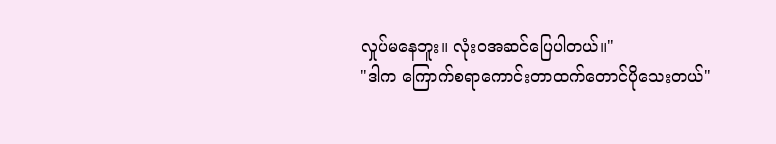လှုပ်မနေဘူး။ လုံးဝအဆင်ပြေပါတယ်။"
"ဒါက ကြောက်စရာကောင်းတာထက်တောင်ပိုသေးတယ်"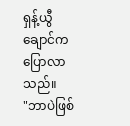ရှန့်ယွီချောင်ကပြောလာသည်။
"ဘာပဲဖြစ်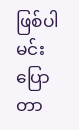ဖြစ်ပါ မင်းပြောတာ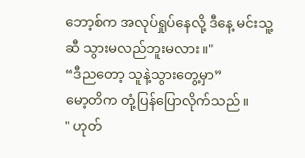ဘော့စ်က အလုပ်ရှုပ်နေလို့ ဒီနေ့ မင်းသူ့ဆီ သွားမလည်ဘူးမလား။"
“ဒီညတော့ သူနဲ့သွားတွေ့မှာ”
မော့တိက တုံ့ပြန်ပြောလိုက်သည်။
" ဟုတ်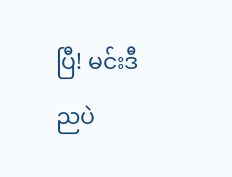ပြီ! မင်းဒီညပဲ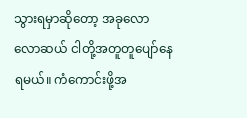သွားရမှာဆိုတော့ အခုလောလောဆယ် ငါတို့အတူတူပျော်နေရမယ်။ ကံကောင်းဖို့အ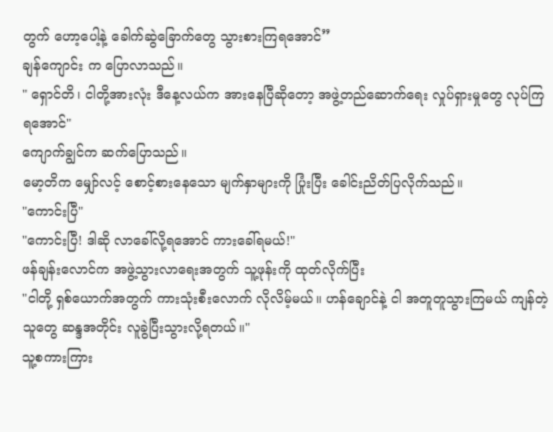တွက် ဟော့ပေါ့နဲ့ ခေါက်ဆွဲခြောက်တွေ သွားစားကြရအောင်”
ချန်ကျောင်း က ပြောလာသည်။
" ရှောင်တိ၊ ငါတို့အားလုံး ဒီနေ့လယ်က အားနေပြီဆိုတော့ အဖွဲ့တည်ဆောက်ရေး လှုပ်ရှားမှုတွေ လုပ်ကြရအောင်"
ကျောက်ချွင်က ဆက်ပြောသည်။
မော့တိက မျှော်လင့် စောင့်စားနေသော မျက်နှာများကို ပြုံးပြီး ခေါင်းညိတ်ပြလိုက်သည်။
"ကောင်းပြီ"
"ကောင်းပြီ! ဒါဆို လာခေါ်လို့ရအောင် ကားခေါ်ရမယ်!"
ဖန်ချန်းလောင်က အဖွဲ့သွားလာရေးအတွက် သူ့ဖုန်းကို ထုတ်လိုက်ပြီး
"ငါတို့ ရှစ်ယောက်အတွက် ကားသုံးစီးလောက် လိုလိမ့်မယ်။ ဟန်ချောင်နဲ့ ငါ အတူတူသွားကြမယ် ကျန်တဲ့သူတွေ ဆန္ဒအတိုင်း လူခွဲပြီးသွားလို့ရတယ်။"
သူ့စကားကြား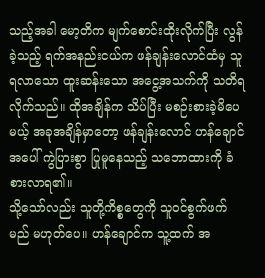သည့်အခါ မော့တိက မျက်စောင်းထိုးလိုက်ပြီး လွန်ခဲ့သည့် ရက်အနည်းငယ်က ဖန်ချန်းလောင်ထံမှ သူရလာသော ထူးဆန်းသော အငွေ့အသက်ကို သတိရလိုက်သည်။ ထိုအချိန်က သိပ်ပြီး မစဉ်းစားခဲ့မိပေမယ့် အခုအချိန်မှာတော့ ဖန်ချန်းလောင် ဟန်ချောင်အပေါ် ကွဲပြားစွာ ပြုမူနေသည့် သဘောထားကို ခံစားလာရ၏။
သို့သော်လည်း သူတို့ကိစ္စတွေကို သူဝင်စွက်ဖက်မည် မဟုတ်ပေ။ ဟန်ချောင်က သူ့ထက် အ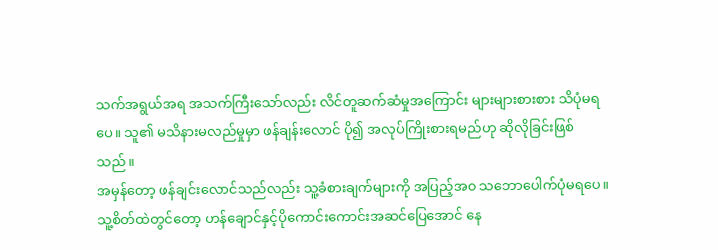သက်အရွယ်အရ အသက်ကြီးသော်လည်း လိင်တူဆက်ဆံမှုအကြောင်း များများစားစား သိပုံမရပေ။ သူ၏ မသိနားမလည်မှုမှာ ဖန်ချန်းလောင် ပို၍ အလုပ်ကြိုးစားရမည်ဟု ဆိုလိုခြင်းဖြစ်သည်။
အမှန်တော့ ဖန်ချင်းလောင်သည်လည်း သူ့ခံစားချက်များကို အပြည့်အ၀ သဘောပေါက်ပုံမရပေ။ သူ့စိတ်ထဲတွင်တော့ ဟန်ချောင်နှင့်ပိုကောင်းကောင်းအဆင်ပြေအောင် နေ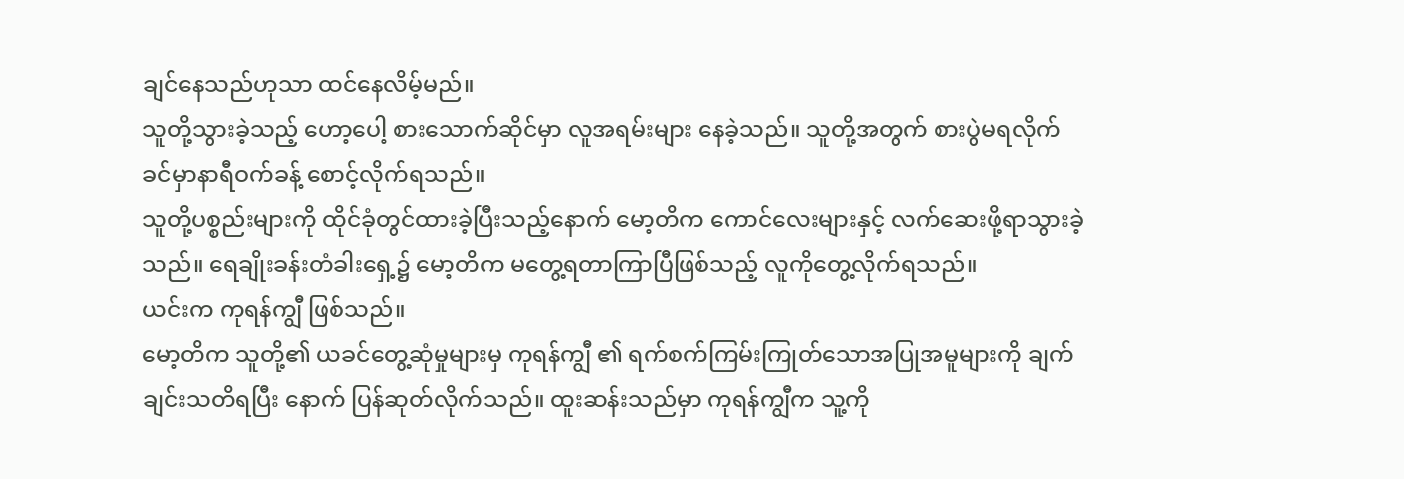ချင်နေသည်ဟုသာ ထင်နေလိမ့်မည်။
သူတို့သွားခဲ့သည့် ဟော့ပေါ့ စားသောက်ဆိုင်မှာ လူအရမ်းများ နေခဲ့သည်။ သူတို့အတွက် စားပွဲမရလိုက်ခင်မှာနာရီဝက်ခန့် စောင့်လိုက်ရသည်။
သူတို့ပစ္စည်းများကို ထိုင်ခုံတွင်ထားခဲ့ပြီးသည့်နောက် မော့တိက ကောင်လေးများနှင့် လက်ဆေးဖို့ရာသွားခဲ့သည်။ ရေချိုးခန်းတံခါးရှေ့၌ မော့တိက မတွေ့ရတာကြာပြီဖြစ်သည့် လူကိုတွေ့လိုက်ရသည်။
ယင်းက ကုရန်ကျွီ ဖြစ်သည်။
မော့တိက သူတို့၏ ယခင်တွေ့ဆုံမှုများမှ ကုရန်ကျွီ ၏ ရက်စက်ကြမ်းကြုတ်သောအပြုအမူများကို ချက်ချင်းသတိရပြီး နောက် ပြန်ဆုတ်လိုက်သည်။ ထူးဆန်းသည်မှာ ကုရန်ကျွီက သူ့ကို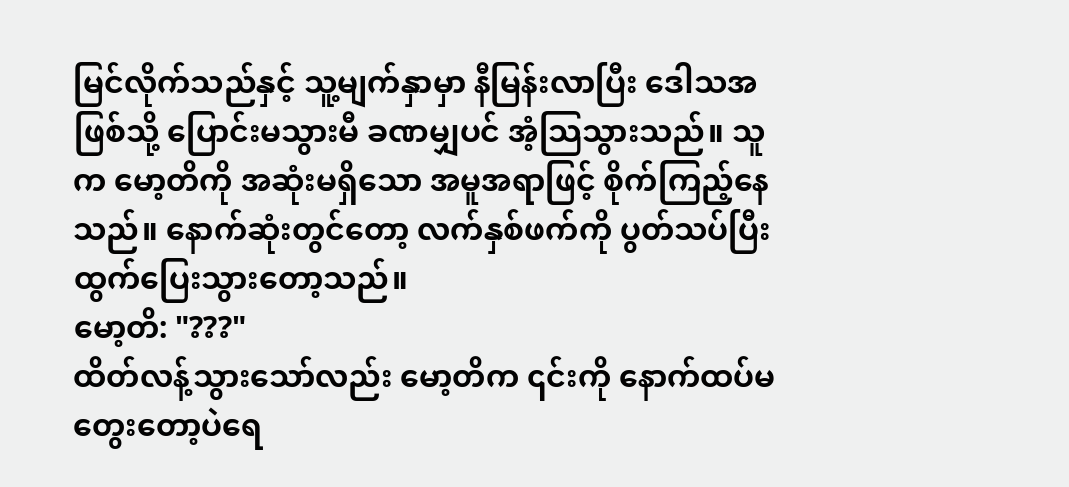မြင်လိုက်သည်နှင့် သူ့မျက်နှာမှာ နီမြန်းလာပြီး ဒေါသအဖြစ်သို့ ပြောင်းမသွားမီ ခဏမျှပင် အံ့သြသွားသည်။ သူက မော့တိကို အဆုံးမရှိသော အမူအရာဖြင့် စိုက်ကြည့်နေသည်။ နောက်ဆုံးတွင်တော့ လက်နှစ်ဖက်ကို ပွတ်သပ်ပြီး ထွက်ပြေးသွားတော့သည်။
မော့တိ: "???"
ထိတ်လန့်သွားသော်လည်း မော့တိက ၎င်းကို နောက်ထပ်မတွေးတော့ပဲရေ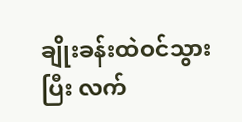ချိုးခန်းထဲဝင်သွားပြီး လက်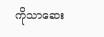ကိုသာဆေး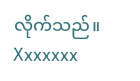လိုက်သည်။
Xxxxxxx